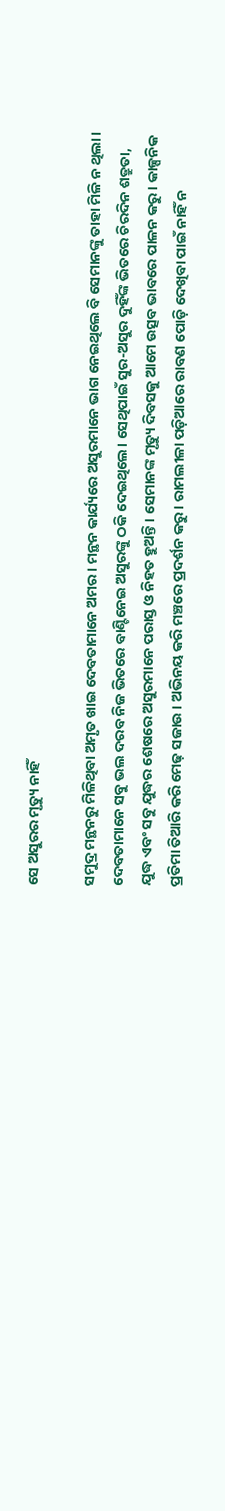ସେ ଅସୁରର ମୃତ୍ୟୁ ନାହିଁ

ସମୁଦ୍ର ମନ୍ଥନରୁ ମିଳିଥିବା ଅମୃତ ଖାଇ ଦେବତାମାନେ ଅମର। ମନ୍ଥନ କାର୍ଯ୍ୟରେ ଅସୁରମାନେ ଭାଗ ନେଇଥିଲେ ବି ସେମାନଙ୍କୁ ତାହା ମିଳି ନ ଥିଲା। ଦେବତାମାନେ ସବୁ ଭଲ ଦରବ ନିଜ ଭିତରେ ବାଣ୍ଟିନେଇ ଅସୁରଙ୍କୁ ଠକି ଦେଇଥିଲେ। ସେଥିପାଇଁ ସୁର-ଅସୁର ଦୁହିଁଙ୍କ ଭିତରେ ଚିରଦିନ ଶତ୍ରୁତା, ଯୁଦ୍ଧ ଏବଂ ସବୁ ଯୁଦ୍ଧର ଶେଷରେ ଅସୁରମାନେ ପରାସ୍ତ ଓ ନିହତ ହୁଅନ୍ତି। ସେମାନଙ୍କ ମୃତ୍ୟୁ ଦିବସକୁ ଆମେ ଉତ୍ସବ ଭାବରେ ପାଳନ କରୁ। କାଳ୍ପନିକ ପ୍ରତିମା ତିଆରି କରି ମେଢ଼ ସଜାଉ । ଅଭିନୟ କରି ମଞ୍ଚରେ ପ୍ରଦର୍ଶନ କରୁ। ରାମଲୀଳା ପଡ଼ିଆରେ ରାବଣ ପୋଡ଼ି ଦେଖିବା ପାଇଁ ନାହିଁ ନ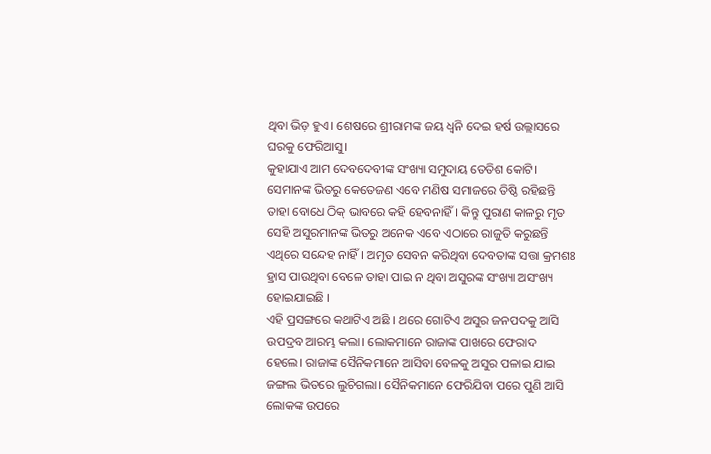ଥିବା ଭିଡ଼ ହୁଏ। ଶେଷରେ ଶ୍ରୀରାମଙ୍କ ଜୟ ଧ୍ୱନି ଦେଇ ହର୍ଷ ଉଲ୍ଲାସରେ ଘରକୁ ଫେରିଆସୁ।
କୁହାଯାଏ ଆମ ଦେବଦେବୀଙ୍କ ସଂଖ୍ୟା ସମୁଦାୟ ତେତିଶ କୋଟି। ସେମାନଙ୍କ ଭିତରୁ କେତେଜଣ ଏବେ ମଣିଷ ସମାଜରେ ତିଷ୍ଠି ରହିଛନ୍ତି ତାହା ବୋଧେ ଠିକ୍‌ ଭାବରେ କହି ହେବନାହିଁ। କିନ୍ତୁ ପୁରାଣ କାଳରୁ ମୃତ ସେହି ଅସୁରମାନଙ୍କ ଭିତରୁ ଅନେକ ଏବେ ଏଠାରେ ରାଜୁତି କରୁଛନ୍ତି ଏଥିରେ ସନ୍ଦେହ ନାହିଁ। ଅମୃତ ସେବନ କରିଥିବା ଦେବତାଙ୍କ ସତ୍ତା କ୍ରମଶଃ ହ୍ରାସ ପାଉଥିବା ବେଳେ ତାହା ପାଇ ନ ଥିବା ଅସୁରଙ୍କ ସଂଖ୍ୟା ଅସଂଖ୍ୟ ହୋଇଯାଇଛି ।
ଏହି ପ୍ରସଙ୍ଗରେ କଥାଟିଏ ଅଛି । ଥରେ ଗୋଟିଏ ଅସୁର ଜନପଦକୁ ଆସି ଉପଦ୍ରବ ଆରମ୍ଭ କଲା। ଲୋକମାନେ ରାଜାଙ୍କ ପାଖରେ ଫେରାଦ ହେଲେ। ରାଜାଙ୍କ ସୈନିକମାନେ ଆସିବା ବେଳକୁ ଅସୁର ପଳାଇ ଯାଇ ଜଙ୍ଗଲ ଭିତରେ ଲୁଚିଗଲା। ସୈନିକମାନେ ଫେରିଯିବା ପରେ ପୁଣି ଆସି ଲୋକଙ୍କ ଉପରେ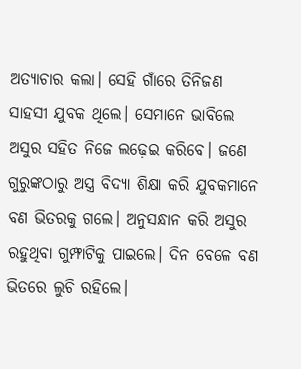ଅତ୍ୟାଚାର କଲା। ସେହି ଗାଁରେ ତିନିଜଣ ସାହସୀ ଯୁବକ ଥିଲେ। ସେମାନେ ଭାବିଲେ ଅସୁର ସହିତ ନିଜେ ଲଢ଼େଇ କରିବେ। ଜଣେ ଗୁରୁଙ୍କଠାରୁ ଅସ୍ତ୍ର ବିଦ୍ୟା ଶିକ୍ଷା କରି ଯୁବକମାନେ ବଣ ଭିତରକୁ ଗଲେ। ଅନୁସନ୍ଧାନ କରି ଅସୁର ରହୁଥିବା ଗୁମ୍ଫାଟିକୁ ପାଇଲେ। ଦିନ ବେଳେ ବଣ ଭିତରେ ଲୁଚି ରହିଲେ।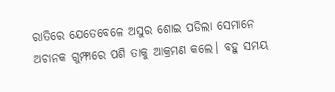ରାତିରେ ଯେତେବେଳେ ଅସୁର ଶୋଇ ପଡିଲା ସେମାନେ ଅଚାନକ ଗୁମ୍ଫାରେ ପଶି ତାକୁ ଆକ୍ରମଣ କଲେ। ବହୁ ସମୟ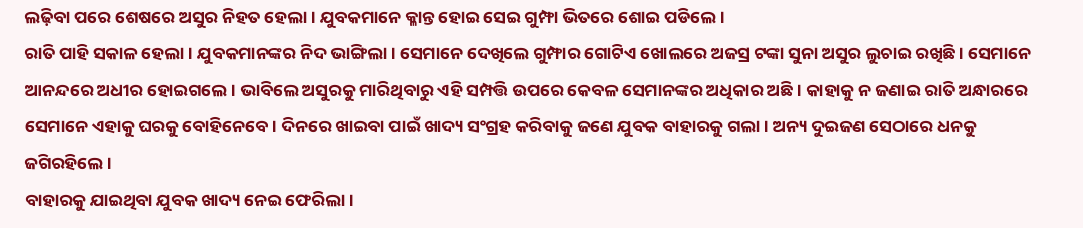ଲଢ଼ିବା ପରେ ଶେଷରେ ଅସୁର ନିହତ ହେଲା। ଯୁବକମାନେ କ୍ଳାନ୍ତ ହୋଇ ସେଇ ଗୁମ୍ଫା ଭିତରେ ଶୋଇ ପଡିଲେ।
ରାତି ପାହି ସକାଳ ହେଲା। ଯୁବକମାନଙ୍କର ନିଦ ଭାଙ୍ଗିଲା। ସେମାନେ ଦେଖିଲେ ଗୁମ୍ଫାର ଗୋଟିଏ ଖୋଲରେ ଅଜସ୍ର ଟଙ୍କା ସୁନା ଅସୁର ଲୁଚାଇ ରଖିଛି। ସେମାନେ ଆନନ୍ଦରେ ଅଧୀର ହୋଇଗଲେ। ଭାବିଲେ ଅସୁରକୁ ମାରିଥିବାରୁ ଏହି ସମ୍ପତ୍ତି ଉପରେ କେବଳ ସେମାନଙ୍କର ଅଧିକାର ଅଛି। କାହାକୁ ନ ଜଣାଇ ରାତି ଅନ୍ଧାରରେ ସେମାନେ ଏହାକୁ ଘରକୁ ବୋହିନେବେ। ଦିନରେ ଖାଇବା ପାଇଁ ଖାଦ୍ୟ ସଂଗ୍ରହ କରିବାକୁ ଜଣେ ଯୁବକ ବାହାରକୁ ଗଲା। ଅନ୍ୟ ଦୁଇଜଣ ସେଠାରେ ଧନକୁ ଜଗିରହିଲେ।
ବାହାରକୁ ଯାଇଥିବା ଯୁବକ ଖାଦ୍ୟ ନେଇ ଫେରିଲା।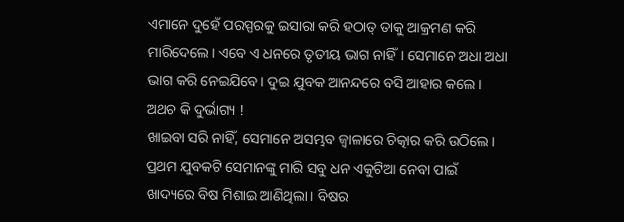ଏମାନେ ଦୁହେଁ ପରସ୍ପରକୁ ଇସାରା କରି ହଠାତ୍‌ ତାକୁ ଆକ୍ରମଣ କରି ମାରିଦେଲେ। ଏବେ ଏ ଧନରେ ତୃତୀୟ ଭାଗ ନାହିଁ। ସେମାନେ ଅଧା ଅଧା ଭାଗ କରି ନେଇଯିବେ। ଦୁଇ ଯୁବକ ଆନନ୍ଦରେ ବସି ଆହାର କଲେ। ଅଥଚ କି ଦୁର୍ଭାଗ୍ୟ !
ଖାଇବା ସରି ନାହିଁ, ସେମାନେ ଅସମ୍ଭବ ଜ୍ୱାଳାରେ ଚିତ୍କାର କରି ଉଠିଲେ। ପ୍ରଥମ ଯୁବକଟି ସେମାନଙ୍କୁ ମାରି ସବୁ ଧନ ଏକୁଟିଆ ନେବା ପାଇଁ ଖାଦ୍ୟରେ ବିଷ ମିଶାଇ ଆଣିଥିଲା। ବିଷର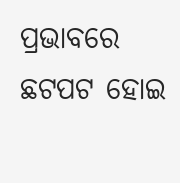ପ୍ରଭାବରେ ଛଟପଟ ହୋଇ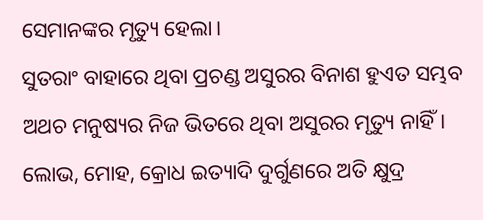ସେମାନଙ୍କର ମୃତ୍ୟୁ ହେଲା।
ସୁତରାଂ ବାହାରେ ଥିବା ପ୍ରଚଣ୍ଡ ଅସୁରର ବିନାଶ ହୁଏତ ସମ୍ଭବ ଅଥଚ ମନୁଷ୍ୟର ନିଜ ଭିତରେ ଥିବା ଅସୁରର ମୃତ୍ୟୁ ନାହିଁ। ଲୋଭ, ମୋହ, କ୍ରୋଧ ଇତ୍ୟାଦି ଦୁର୍ଗୁଣରେ ଅତି କ୍ଷୁଦ୍ର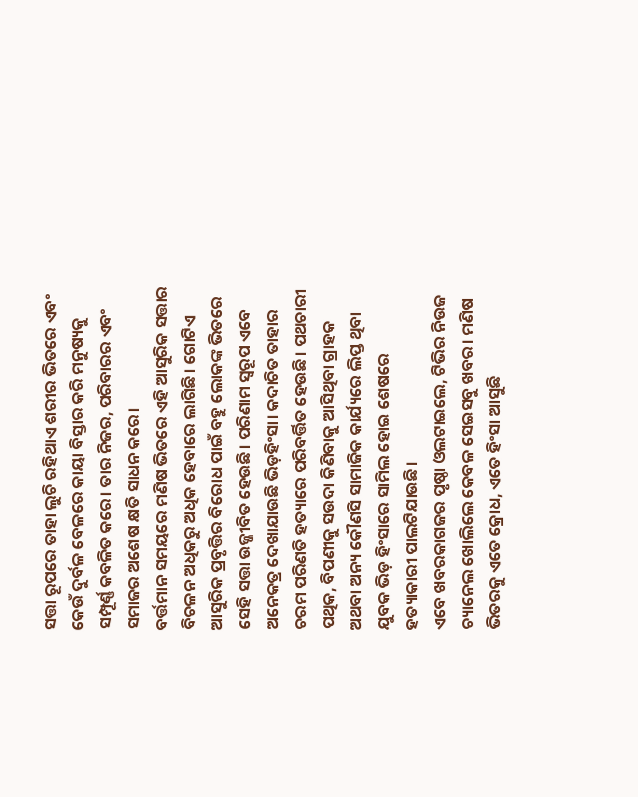ସତ୍ତା ରୂପରେ ତାହା ଲୁଚି ରହିଥାଏ ଶରୀର ଭିତରେ ଏବଂ କେଉଁ ଦୁର୍ବଳ ବେଳରେ କାୟା ବିସ୍ତାର କରି ମନୁଷ୍ୟକୁ ସମ୍ପୂର୍ଣ୍ଣ କବଳିତ କରେ। ତାର ନିଜର, ପରିବାରର ଏବଂ ସମାଜର ଅଶେଷ କ୍ଷତି ସାଧନ କରେ।
ବର୍ତ୍ତମାନ ସମୟରେ ମଣିଷ ଭିତରେ ଏହି ଆସୁରିକ ସତ୍ତାର ବିଚଳନ ଅଧିକରୁ ଅଧିକ ହେବାରେ ଲାଗିଛି। ଗୋଟିଏ ଆସୁରିକ ପ୍ରବୃତ୍ତିର ବିରୋଧ ପାଇଁ ବହୁ ଲୋକଙ୍କ ଭିତରେ ସେହି ସତ୍ତା ଉଜ୍ଜୀବିତ ହେଉଛି। ପରିଣାମ ସ୍ବରୂପ ଏବେ ଅନେକତ୍ର ଦେଖାଯାଉଛି ଭିଡ଼ହିଂସା। କଦାଚିତ ତାହାର ଚରମ ପରିଣତି ହତ୍ୟାରେ ପରିବର୍ତ୍ତିତ ହେଉଛି। ପଥଚାରୀ ପଥିକ, ବିପଣୀକୁ ସଉଦା କିଣିବାକୁ ଆସିଥିବା ଗ୍ରାହକ ଅଥବା ଅନ୍ୟ କୌଣସି ସାମାଜିକ କାର୍ଯ୍ୟରେ ଲିପ୍ତ ଥିବା ଯୁବକ ଭିଡ଼ ହିଂସାରେ ସାମିଲ ହୋଇ ଶେଷରେ ହତ୍ୟାକାରୀ ପାଲଟିଯାଉଛି।
ଏବେ ଖବରକାଗଜର ପୃଷ୍ଠା ଓଲଟାଇଲେ, ଟିଭିର ନିଉଜ ଚ୍ୟାନେଲ ଖୋଲିଲେ କେବଳ ସେଇସବୁ ଖବର। ମଣିଷ ଭିତରକୁ ଏତେ କ୍ରୋଧ, ଏତେ ହିଂସା ଆସୁଛି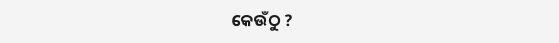କେଉଁଠୁ ?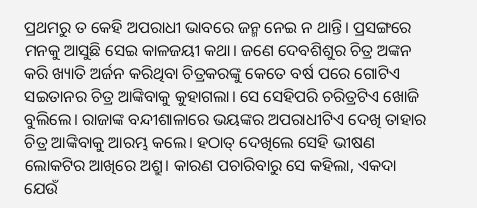ପ୍ରଥମରୁ ତ କେହି ଅପରାଧୀ ଭାବରେ ଜନ୍ମ ନେଇ ନ ଥାନ୍ତି। ପ୍ରସଙ୍ଗରେ ମନକୁ ଆସୁଛି ସେଇ କାଳଜୟୀ କଥା। ଜଣେ ଦେବଶିଶୁର ଚିତ୍ର ଅଙ୍କନ କରି ଖ୍ୟାତି ଅର୍ଜନ କରିଥିବା ଚିତ୍ରକରଙ୍କୁ କେତେ ବର୍ଷ ପରେ ଗୋଟିଏ ସଇତାନର ଚିତ୍ର ଆଙ୍କିବାକୁ କୁହାଗଲା। ସେ ସେହିପରି ଚରିତ୍ରଟିଏ ଖୋଜି ବୁଲିଲେ। ରାଜାଙ୍କ ବନ୍ଦୀଶାଳାରେ ଭୟଙ୍କର ଅପରାଧୀଟିଏ ଦେଖି ତାହାର ଚିତ୍ର ଆଙ୍କିବାକୁ ଆରମ୍ଭ କଲେ। ହଠାତ୍‌ ଦେଖିଲେ ସେହି ଭୀଷଣ ଲୋକଟିର ଆଖିରେ ଅଶ୍ରୁ। କାରଣ ପଚାରିବାରୁ ସେ କହିଲା, ଏକଦା ଯେଉଁ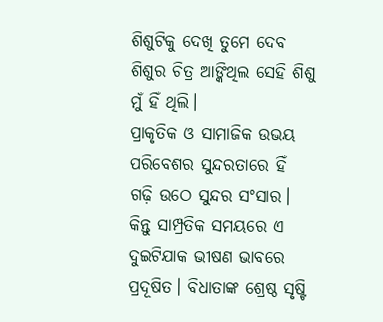ଶିଶୁଟିକୁ ଦେଖି ତୁମେ ଦେବ ଶିଶୁର ଚିତ୍ର ଆଙ୍କିଥିଲ ସେହି ଶିଶୁ ମୁଁ ହିଁ ଥିଲି।
ପ୍ରାକୃତିକ ଓ ସାମାଜିକ ଉଭୟ ପରିବେଶର ସୁନ୍ଦରତାରେ ହିଁ ଗଢ଼ି ଉଠେ ସୁନ୍ଦର ସଂସାର। କିନ୍ତୁ ସାମ୍ପ୍ରତିକ ସମୟରେ ଏ ଦୁଇଟିଯାକ ଭୀଷଣ ଭାବରେ ପ୍ରଦୂଷିତ। ବିଧାତାଙ୍କ ଶ୍ରେଷ୍ଠ ସୃଷ୍ଟି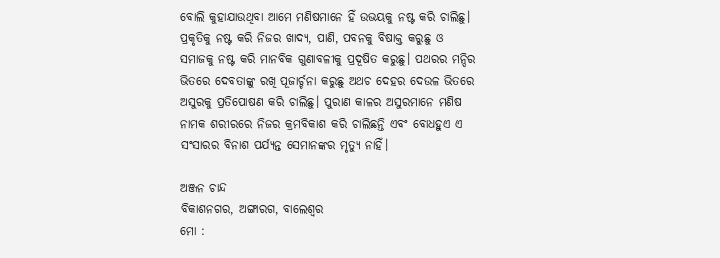ବୋଲି କୁହାଯାଉଥିବା ଆମେ ମଣିଷମାନେ ହିଁ ଉଭୟକୁ ନଷ୍ଟ କରି ଚାଲିଛୁ। ପ୍ରକୃତିକୁ ନଷ୍ଟ କରି ନିଜର ଖାଦ୍ୟ, ପାଣି, ପବନକୁ ବିଷାକ୍ତ କରୁଛୁ ଓ ସମାଜକୁ ନଷ୍ଟ କରି ମାନବିକ ଗୁଣାବଳୀକୁ ପ୍ରଦୂଷିତ କରୁଛୁ। ପଥରର ମନ୍ଦିର ଭିତରେ ଦେବତାଙ୍କୁ ରଖି ପୂଜାର୍ଚ୍ଚନା କରୁଛୁ ଅଥଚ ଦେହର ଦେଉଳ ଭିତରେ ଅସୁରକୁ ପ୍ରତିପୋଷଣ କରି ଚାଲିଛୁ। ପୁରାଣ କାଳର ଅସୁରମାନେ ମଣିଷ ନାମକ ଶରୀରରେ ନିଜର କ୍ରମବିକାଶ କରି ଚାଲିଛନ୍ତି ଏବଂ ବୋଧହୁଏ ଏ ସଂସାରର ବିନାଶ ପର୍ଯ୍ୟନ୍ତ ସେମାନଙ୍କର ମୃତ୍ୟୁ ନାହିଁ।

ଅଞ୍ଜନ ଚାନ୍ଦ
ବିକାଶନଗର, ଅଙ୍ଗାରଗ, ବାଲେଶ୍ୱର
ମୋ :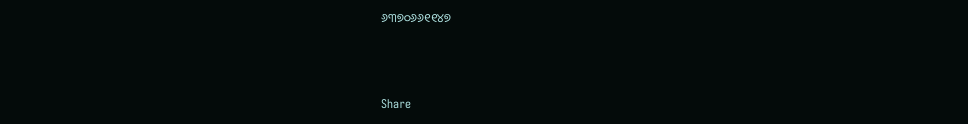୬୩୭୦୬୬୧୧୪୭



Share